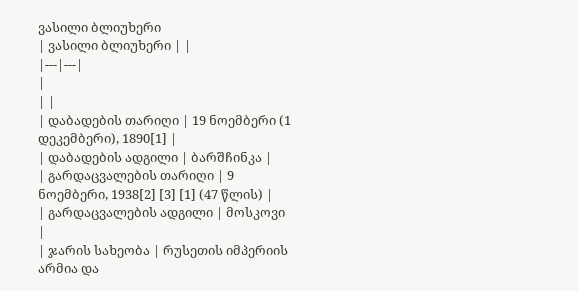ვასილი ბლიუხერი
| ვასილი ბლიუხერი | |
|---|---|
|
| |
| დაბადების თარიღი | 19 ნოემბერი (1 დეკემბერი), 1890[1] |
| დაბადების ადგილი | ბარშჩინკა |
| გარდაცვალების თარიღი | 9 ნოემბერი, 1938[2] [3] [1] (47 წლის) |
| გარდაცვალების ადგილი | მოსკოვი |
| ჯარის სახეობა | რუსეთის იმპერიის არმია და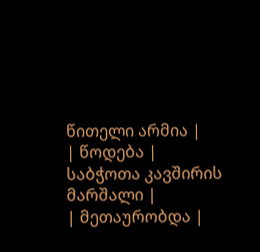წითელი არმია |
| წოდება | საბჭოთა კავშირის მარშალი |
| მეთაურობდა |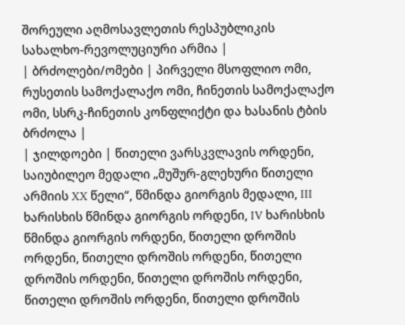შორეული აღმოსავლეთის რესპუბლიკის სახალხო-რევოლუციური არმია |
| ბრძოლები/ომები | პირველი მსოფლიო ომი, რუსეთის სამოქალაქო ომი, ჩინეთის სამოქალაქო ომი, სსრკ-ჩინეთის კონფლიქტი და ხასანის ტბის ბრძოლა |
| ჯილდოები | წითელი ვარსკვლავის ორდენი, საიუბილეო მედალი „მუშურ-გლეხური წითელი არმიის XX წელი“, წმინდა გიორგის მედალი, III ხარისხის წმინდა გიორგის ორდენი, IV ხარისხის წმინდა გიორგის ორდენი, წითელი დროშის ორდენი, წითელი დროშის ორდენი, წითელი დროშის ორდენი, წითელი დროშის ორდენი, წითელი დროშის ორდენი, წითელი დროშის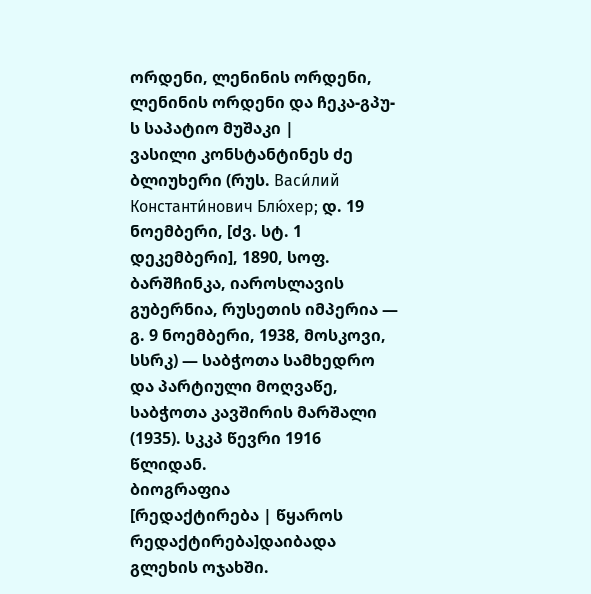ორდენი, ლენინის ორდენი, ლენინის ორდენი და ჩეკა-გპუ-ს საპატიო მუშაკი |
ვასილი კონსტანტინეს ძე ბლიუხერი (რუს. Васи́лий Константи́нович Блю́хер; დ. 19 ნოემბერი, [ძვ. სტ. 1 დეკემბერი], 1890, სოფ. ბარშჩინკა, იაროსლავის გუბერნია, რუსეთის იმპერია — გ. 9 ნოემბერი, 1938, მოსკოვი, სსრკ) — საბჭოთა სამხედრო და პარტიული მოღვაწე, საბჭოთა კავშირის მარშალი (1935). სკკპ წევრი 1916 წლიდან.
ბიოგრაფია
[რედაქტირება | წყაროს რედაქტირება]დაიბადა გლეხის ოჯახში.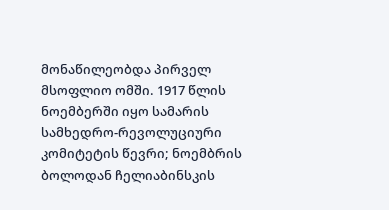მონაწილეობდა პირველ მსოფლიო ომში. 1917 წლის ნოემბერში იყო სამარის სამხედრო-რევოლუციური კომიტეტის წევრი; ნოემბრის ბოლოდან ჩელიაბინსკის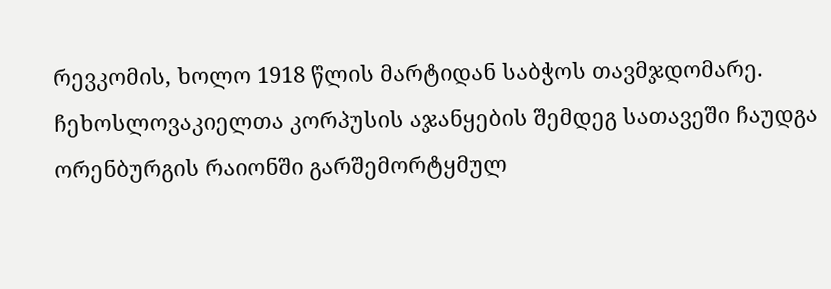რევკომის, ხოლო 1918 წლის მარტიდან საბჭოს თავმჯდომარე. ჩეხოსლოვაკიელთა კორპუსის აჯანყების შემდეგ სათავეში ჩაუდგა ორენბურგის რაიონში გარშემორტყმულ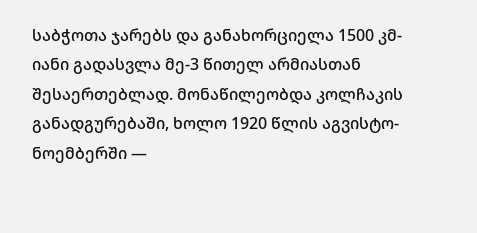საბჭოთა ჯარებს და განახორციელა 1500 კმ-იანი გადასვლა მე-3 წითელ არმიასთან შესაერთებლად. მონაწილეობდა კოლჩაკის განადგურებაში, ხოლო 1920 წლის აგვისტო-ნოემბერში —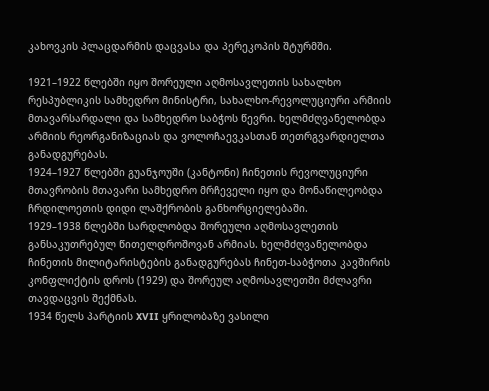კახოვკის პლაცდარმის დაცვასა და პერეკოპის შტურმში.

1921–1922 წლებში იყო შორეული აღმოსავლეთის სახალხო რესპუბლიკის სამხედრო მინისტრი, სახალხო-რევოლუციური არმიის მთავარსარდალი და სამხედრო საბჭოს წევრი. ხელმძღვანელობდა არმიის რეორგანიზაციას და ვოლოჩაევკასთან თეთრგვარდიელთა განადგურებას.
1924–1927 წლებში გუანჯოუში (კანტონი) ჩინეთის რევოლუციური მთავრობის მთავარი სამხედრო მრჩეველი იყო და მონაწილეობდა ჩრდილოეთის დიდი ლაშქრობის განხორციელებაში.
1929–1938 წლებში სარდლობდა შორეული აღმოსავლეთის განსაკუთრებულ წითელდროშოვან არმიას. ხელმძღვანელობდა ჩინეთის მილიტარისტების განადგურებას ჩინეთ-საბჭოთა კავშირის კონფლიქტის დროს (1929) და შორეულ აღმოსავლეთში მძლავრი თავდაცვის შექმნას.
1934 წელს პარტიის XVII ყრილობაზე ვასილი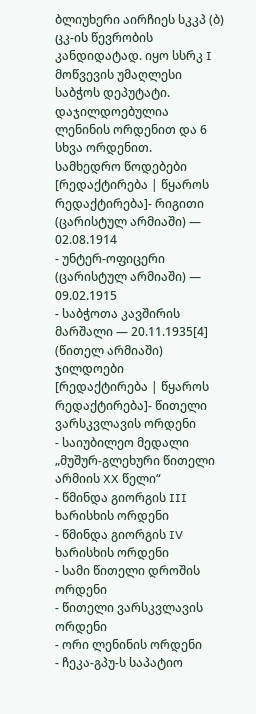ბლიუხერი აირჩიეს სკკპ (ბ) ცკ-ის წევრობის კანდიდატად. იყო სსრკ I მოწვევის უმაღლესი საბჭოს დეპუტატი. დაჯილდოებულია ლენინის ორდენით და 6 სხვა ორდენით.
სამხედრო წოდებები
[რედაქტირება | წყაროს რედაქტირება]- რიგითი (ცარისტულ არმიაში) — 02.08.1914
- უნტერ-ოფიცერი (ცარისტულ არმიაში) — 09.02.1915
- საბჭოთა კავშირის მარშალი — 20.11.1935[4] (წითელ არმიაში)
ჯილდოები
[რედაქტირება | წყაროს რედაქტირება]- წითელი ვარსკვლავის ორდენი
- საიუბილეო მედალი „მუშურ-გლეხური წითელი არმიის XX წელი“
- წმინდა გიორგის III ხარისხის ორდენი
- წმინდა გიორგის IV ხარისხის ორდენი
- სამი წითელი დროშის ორდენი
- წითელი ვარსკვლავის ორდენი
- ორი ლენინის ორდენი
- ჩეკა-გპუ-ს საპატიო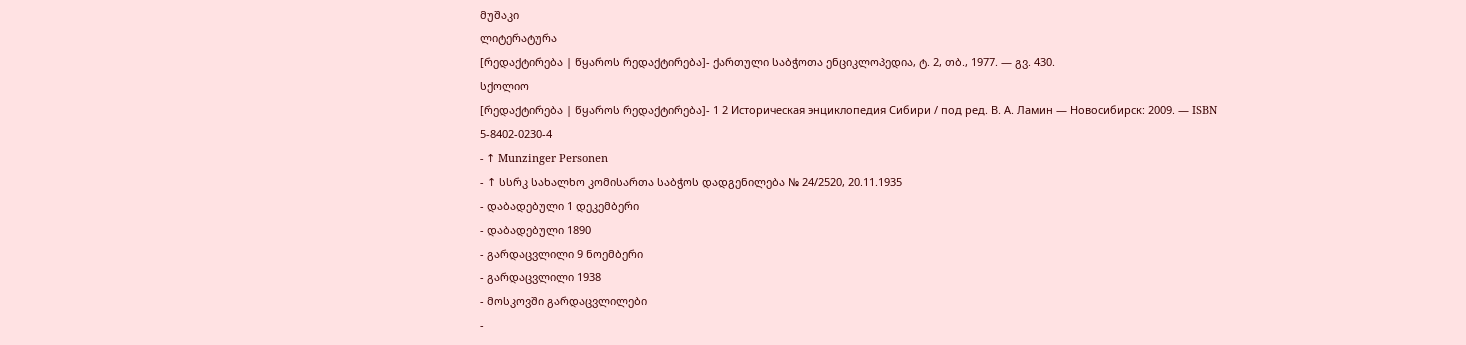მუშაკი
ლიტერატურა
[რედაქტირება | წყაროს რედაქტირება]- ქართული საბჭოთა ენციკლოპედია, ტ. 2, თბ., 1977. — გვ. 430.
სქოლიო
[რედაქტირება | წყაროს რედაქტირება]- 1 2 Историческая энциклопедия Сибири / под ред. В. А. Ламин — Новосибирск: 2009. — ISBN 5-8402-0230-4
- ↑ Munzinger Personen
- ↑ სსრკ სახალხო კომისართა საბჭოს დადგენილება № 24/2520, 20.11.1935
- დაბადებული 1 დეკემბერი
- დაბადებული 1890
- გარდაცვლილი 9 ნოემბერი
- გარდაცვლილი 1938
- მოსკოვში გარდაცვლილები
-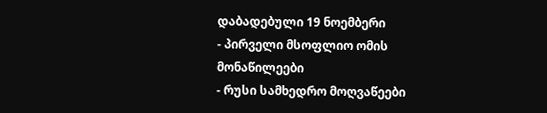დაბადებული 19 ნოემბერი
- პირველი მსოფლიო ომის მონაწილეები
- რუსი სამხედრო მოღვაწეები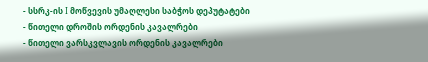- სსრკ-ის I მოწვევის უმაღლესი საბჭოს დეპუტატები
- წითელი დროშის ორდენის კავალრები
- წითელი ვარსკვლავის ორდენის კავალრები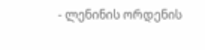- ლენინის ორდენის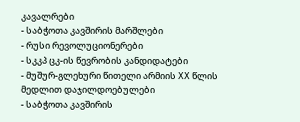კავალრები
- საბჭოთა კავშირის მარშლები
- რუსი რევოლუციონერები
- სკკპ ცკ-ის წევრობის კანდიდატები
- მუშურ-გლეხური წითელი არმიის XX წლის მედლით დაჯილდოებულები
- საბჭოთა კავშირის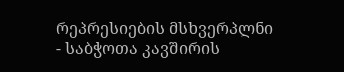რეპრესიების მსხვერპლნი
- საბჭოთა კავშირის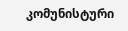კომუნისტური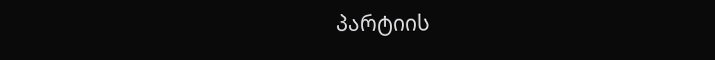პარტიის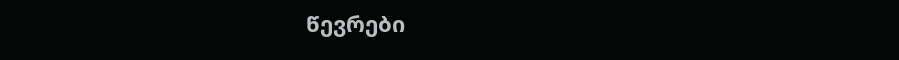წევრები